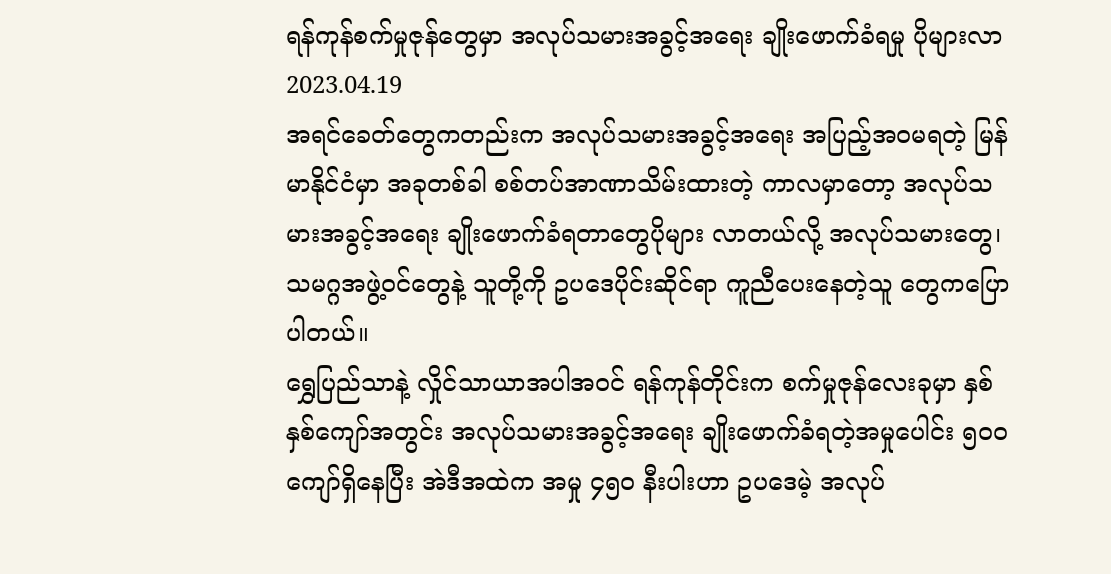ရန်ကုန်စက်မှုဇုန်တွေမှာ အလုပ်သမားအခွင့်အရေး ချိုးဖောက်ခံရမှု ပိုများလာ
2023.04.19
အရင်ခေတ်တွေကတည်းက အလုပ်သမားအခွင့်အရေး အပြည့်အဝမရတဲ့ မြန်မာနိုင်ငံမှာ အခုတစ်ခါ စစ်တပ်အာဏာသိမ်းထားတဲ့ ကာလမှာတော့ အလုပ်သမားအခွင့်အရေး ချိုးဖောက်ခံရတာတွေပိုများ လာတယ်လို့ အလုပ်သမားတွေ၊ သမဂ္ဂအဖွဲ့ဝင်တွေနဲ့ သူတို့ကို ဥပဒေပိုင်းဆိုင်ရာ ကူညီပေးနေတဲ့သူ တွေကပြောပါတယ်။
ရွှေပြည်သာနဲ့ လှိုင်သာယာအပါအဝင် ရန်ကုန်တိုင်းက စက်မှုဇုန်လေးခုမှာ နှစ်နှစ်ကျော်အတွင်း အလုပ်သမားအခွင့်အရေး ချိုးဖောက်ခံရတဲ့အမှုပေါင်း ၅၀၀ ကျော်ရှိနေပြီး အဲဒီအထဲက အမှု ၄၅၀ နီးပါးဟာ ဥပဒေမဲ့ အလုပ်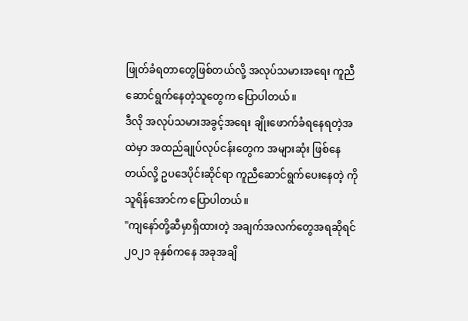ဖြုတ်ခံရတာတွေဖြစ်တယ်လို့ အလုပ်သမားအရေး ကူညီ ဆောင်ရွက်နေတဲ့သူတွေက ပြောပါတယ်။
ဒီလို အလုပ်သမားအခွင့်အရေး ချိုးဖောက်ခံရနေရတဲ့အထဲမှာ အထည်ချုပ်လုပ်ငန်းတွေက အများဆုံး ဖြစ်နေတယ်လို့ ဥပဒေပိုင်းဆိုင်ရာ ကူညီဆောင်ရွက်ပေးနေတဲ့ ကိုသူရိန်အောင်က ပြောပါတယ်။
"ကျနော်တို့ဆီမှာရှိထားတဲ့ အချက်အလက်တွေအရဆိုရင် ၂၀၂၁ ခုနှစ်ကနေ အခုအချိ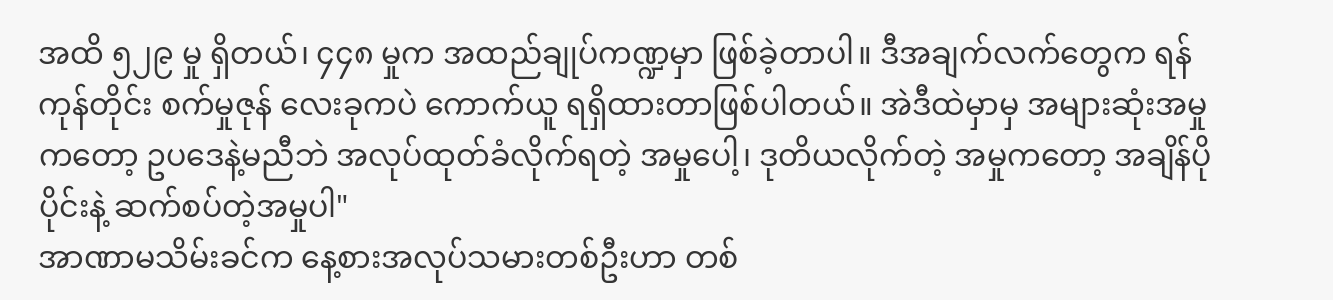အထိ ၅၂၉ မှု ရှိတယ်၊ ၄၄၈ မှုက အထည်ချုပ်ကဏ္ဍမှာ ဖြစ်ခဲ့တာပါ။ ဒီအချက်လက်တွေက ရန်ကုန်တိုင်း စက်မှုဇုန် လေးခုကပဲ ကောက်ယူ ရရှိထားတာဖြစ်ပါတယ်။ အဲဒီထဲမှာမှ အများဆုံးအမှုကတော့ ဥပဒေနဲ့မညီဘဲ အလုပ်ထုတ်ခံလိုက်ရတဲ့ အမှုပေါ့၊ ဒုတိယလိုက်တဲ့ အမှုကတော့ အချိန်ပိုပိုင်းနဲ့ ဆက်စပ်တဲ့အမှုပါ"
အာဏာမသိမ်းခင်က နေ့စားအလုပ်သမားတစ်ဦးဟာ တစ်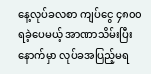နေ့လုပ်ခလစာ ကျပ်ငွေ ၄၈၀၀ ရခဲ့ပေမယ့် အာဏာသိမ်းပြီးနောက်မှာ လုပ်ခအပြည့်မရ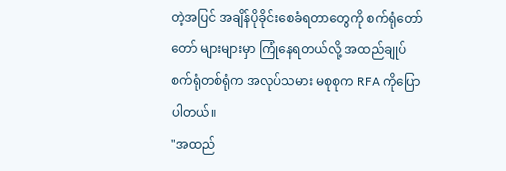တဲ့အပြင် အချိန်ပိုခိုင်းစေခံရတာတွေကို စက်ရုံတော်တော် များများမှာ ကြုံနေရတယ်လို့ အထည်ချုပ်စက်ရုံတစ်ရုံက အလုပ်သမား မစုစုက RFA ကိုပြောပါတယ်။
"အထည်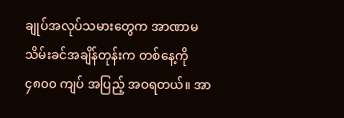ချုပ်အလုပ်သမားတွေက အာဏာမသိမ်းခင်အချိန်တုန်းက တစ်နေ့ကို ၄၈၀၀ ကျပ် အပြည့် အဝရတယ်။ အာ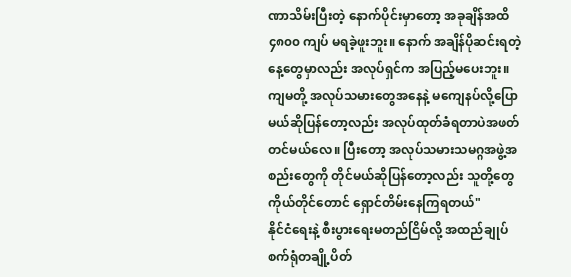ဏာသိမ်းပြီးတဲ့ နောက်ပိုင်းမှာတော့ အခုချိန်အထိ ၄၈၀၀ ကျပ် မရခဲ့ဖူးဘူး။ နောက် အချိန်ပိုဆင်းရတဲ့နေ့တွေမှာလည်း အလုပ်ရှင်က အပြည့်မပေးဘူး။ ကျမတို့ အလုပ်သမားတွေအနေနဲ့ မကျေနပ်လို့ပြောမယ်ဆိုပြန်တော့လည်း အလုပ်ထုတ်ခံရတာပဲအဖတ်တင်မယ်လေ။ ပြီးတော့ အလုပ်သမားသမဂ္ဂအဖွဲ့အစည်းတွေကို တိုင်မယ်ဆိုပြန်တော့လည်း သူတို့တွေကိုယ်တိုင်တောင် ရှောင်တိမ်းနေကြရတယ်"
နိုင်ငံရေးနဲ့ စီးပွားရေးမတည်ငြိမ်လို့ အထည်ချုပ်စက်ရုံတချို့ပိတ်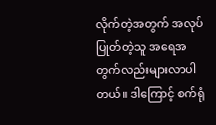လိုက်တဲ့အတွက် အလုပ်ပြုတ်တဲ့သူ အရေအတွက်လည်းများလာပါတယ်။ ဒါကြောင့် စက်ရုံ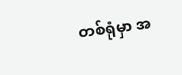တစ်ရုံမှာ အ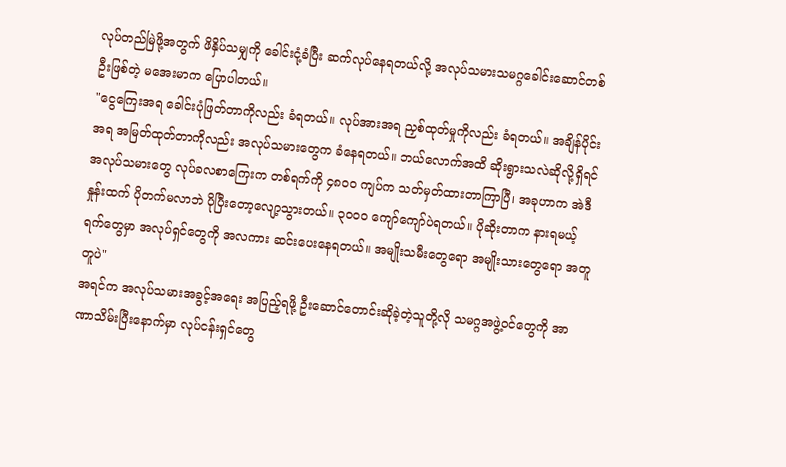လုပ်တည်မြဲဖို့အတွက် ဖိနှိပ်သမျှကို ခေါင်းငုံ့ခံပြီး ဆက်လုပ်နေရတယ်လို့ အလုပ်သမားသမဂ္ဂခေါင်းဆောင်တစ်ဦးဖြစ်တဲ့ မအေးမာက ပြောပါတယ်။
"ငွေကြေးအရ ခေါင်းပုံဖြတ်တာကိုလည်း ခံရတယ်။ လုပ်အားအရ ညှစ်ထုတ်မှုကိုလည်း ခံရတယ်။ အချိန်ပိုင်းအရ အမြတ်ထုတ်တာကိုလည်း အလုပ်သမားတွေက ခံနေရတယ်။ ဘယ်လောက်အထိ ဆိုးရွားသလဲဆိုလို့ရှိရင် အလုပ်သမားတွေ လုပ်ခလစာကြေးက တစ်ရက်ကို ၄၈၀၀ ကျပ်က သတ်မှတ်ထားတာကြာပြီ၊ အခုဟာက အဲဒီနှုန်းထက် ပိုတက်မလာဘဲ ပိုပြီးတော့လျော့သွားတယ်။ ၃၀၀၀ ကျော်ကျော်ပဲရတယ်။ ပိုဆိုးတာက နားရမယ့် ရက်တွေမှာ အလုပ်ရှင်တွေကို အလကား ဆင်းပေးနေရတယ်။ အမျိုးသမီးတွေရော အမျိုးသားတွေရော အတူတူပဲ"
အရင်က အလုပ်သမားအခွင့်အရေး အပြည့်ရဖို့ ဦးဆောင်တောင်းဆိုခဲ့တဲ့သူတို့လို သမဂ္ဂအဖွဲ့ဝင်တွေကို အာဏာသိမ်းပြီးနောက်မှာ လုပ်ငန်းရှင်တွေ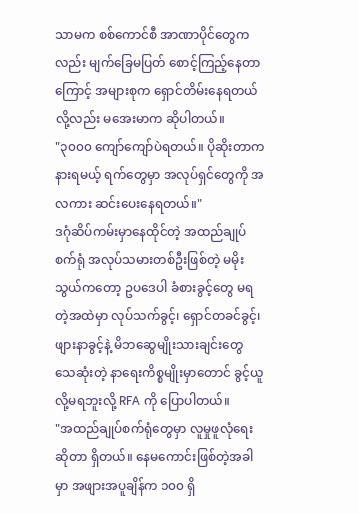သာမက စစ်ကောင်စီ အာဏာပိုင်တွေကလည်း မျက်ခြေမပြတ် စောင့်ကြည့်နေတာကြောင့် အများစုက ရှောင်တိမ်းနေရတယ်လို့လည်း မအေးမာက ဆိုပါတယ်။
"၃၀၀၀ ကျော်ကျော်ပဲရတယ်။ ပိုဆိုးတာက နားရမယ့် ရက်တွေမှာ အလုပ်ရှင်တွေကို အလကား ဆင်းပေးနေရတယ်။"
ဒဂုံဆိပ်ကမ်းမှာနေထိုင်တဲ့ အထည်ချုပ်စက်ရုံ အလုပ်သမားတစ်ဦးဖြစ်တဲ့ မမိုးသွယ်ကတော့ ဥပဒေပါ ခံစားခွင့်တွေ မရတဲ့အထဲမှာ လုပ်သက်ခွင့်၊ ရှောင်တခင်ခွင့်၊ ဖျားနာခွင့်နဲ့ မိဘဆွေမျိုးသားချင်းတွေ သေဆုံးတဲ့ နာရေးကိစ္စမျိုးမှာတောင် ခွင့်ယူလို့မရဘူးလို့ RFA ကို ပြောပါတယ်။
"အထည်ချုပ်စက်ရုံတွေမှာ လူမှုဖူလုံရေးဆိုတာ ရှိတယ်။ နေမကောင်းဖြစ်တဲ့အခါမှာ အဖျားအပူချိန်က ၁၀၀ ရှိ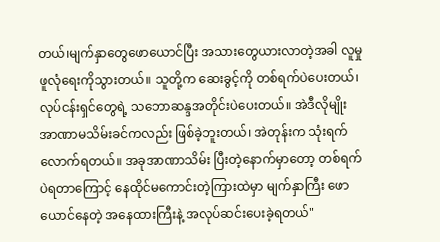တယ်၊မျက်နှာတွေဖောယောင်ပြီး အသားတွေယားလာတဲ့အခါ လူမှုဖူလုံရေးကိုသွားတယ်။ သူတို့က ဆေးခွင့်ကို တစ်ရက်ပဲပေးတယ်၊ လုပ်ငန်းရှင်တွေရဲ့ သဘောဆန္ဒအတိုင်းပဲပေးတယ်။ အဲဒီလိုမျိုး အာဏာမသိမ်းခင်ကလည်း ဖြစ်ခဲ့ဘူးတယ်၊ အဲတုန်းက သုံးရက်လောက်ရတယ်။ အခုအာဏာသိမ်း ပြီးတဲ့နောက်မှာတော့ တစ်ရက်ပဲရတာကြောင့် နေထိုင်မကောင်းတဲ့ကြားထဲမှာ မျက်နှာကြီး ဖောယောင်နေတဲ့ အနေထားကြီးနဲ့ အလုပ်ဆင်းပေးခဲ့ရတယ်"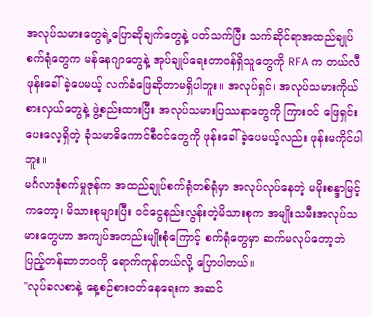အလုပ်သမားတွေရဲ့ပြောဆိုချက်တွေနဲ့ ပတ်သက်ပြီး သက်ဆိုင်ရာအထည်ချုပ်စက်ရုံတွေက မန်နေဂျာတွေနဲ့ အုပ်ချုပ်ရေးတာဝန်ရှိသူတွေကို RFA က တယ်လီဖုန်းခေါ်ခဲ့ပေမယ့် လက်ခံဖြေဆိုတာမရှိပါဘူး။ အလုပ်ရှင်၊ အလုပ်သမားကိုယ်စားလှယ်တွေနဲ့ ဖွဲ့စည်းထားပြီး အလုပ်သမားပြဿနာတွေကို ကြားဝင် ဖြေရှင်းပေးလေ့ရှိတဲ့ ခုံသမာဓိကောင်စီဝင်တွေကို ဖုန်းခေါ်ခဲ့ပေမယ့်လည်း ဖုန်းမကိုင်ပါဘူး။
မင်္ဂလာဒုံစက်မှုဇုန်က အထည်ချုပ်စက်ရုံတစ်ရုံမှာ အလုပ်လုပ်နေတဲ့ မမိုးစန္ဒာမြင့်ကတော့၊ မိသားစုများပြီး ဝင်ငွေနည်းလွန်းတဲ့မိသားစုက အမျိုးသမီးအလုပ်သမားတွေဟာ အကျပ်အတည်းမျိုးစုံကြောင့် စက်ရုံတွေမှာ ဆက်မလုပ်တော့ဘဲ ပြည့်တန်ဆာဘဝကို ရောက်ကုန်တယ်လို့ ပြောပါတယ်။
"လုပ်ခလစာနဲ့ နေ့စဉ်စားဝတ်နေရေးက အဆင်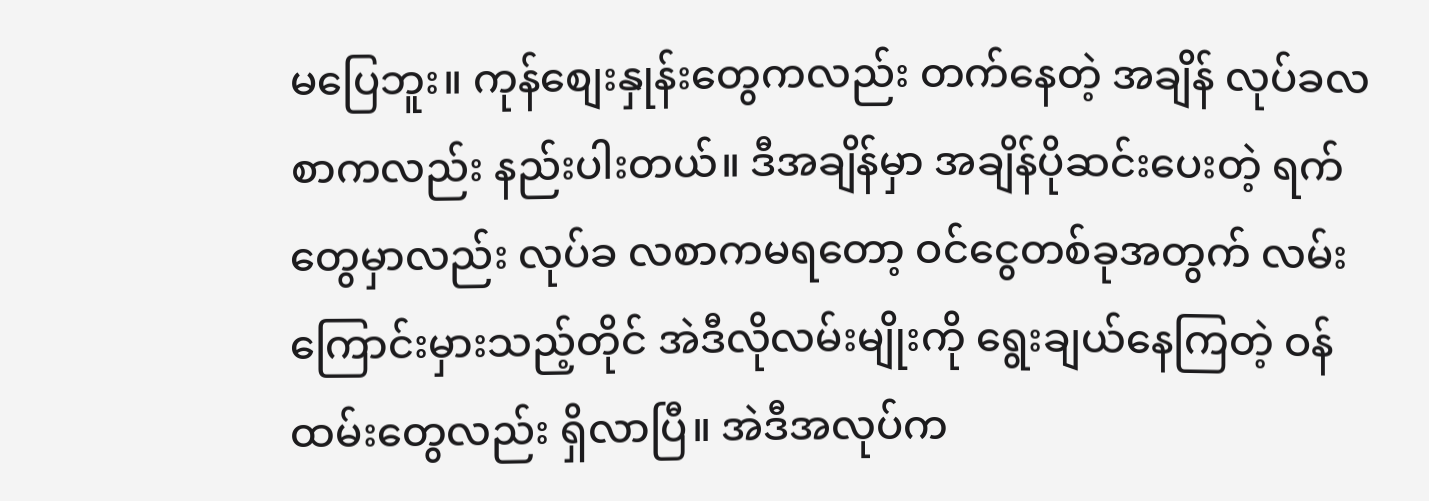မပြေဘူး။ ကုန်စျေးနှုန်းတွေကလည်း တက်နေတဲ့ အချိန် လုပ်ခလစာကလည်း နည်းပါးတယ်။ ဒီအချိန်မှာ အချိန်ပိုဆင်းပေးတဲ့ ရက်တွေမှာလည်း လုပ်ခ လစာကမရတော့ ဝင်ငွေတစ်ခုအတွက် လမ်းကြောင်းမှားသည့်တိုင် အဲဒီလိုလမ်းမျိုးကို ရွေးချယ်နေကြတဲ့ ဝန်ထမ်းတွေလည်း ရှိလာပြီ။ အဲဒီအလုပ်က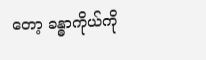တော့ ခန္ဓာကိုယ်ကို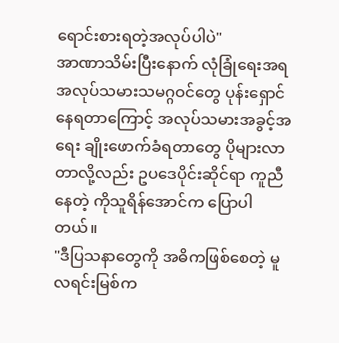ရောင်းစားရတဲ့အလုပ်ပါပဲ"
အာဏာသိမ်းပြီးနောက် လုံခြုံရေးအရ အလုပ်သမားသမဂ္ဂဝင်တွေ ပုန်းရှောင်နေရတာကြောင့် အလုပ်သမားအခွင့်အရေး ချိုးဖောက်ခံရတာတွေ ပိုများလာတာလို့လည်း ဥပဒေပိုင်းဆိုင်ရာ ကူညီနေတဲ့ ကိုသူရိန်အောင်က ပြောပါတယ်။
"ဒီပြသနာတွေကို အဓိကဖြစ်စေတဲ့ မူလရင်းမြစ်က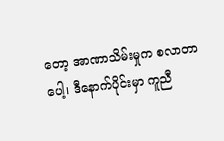တော့ အာဏာသိမ်းမှုက စလာတာပေါ့၊ ဒီနောက်ပိုင်းမှာ ကူညီ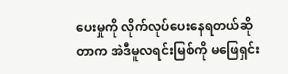ပေးမှုကို လိုက်လုပ်ပေးနေရတယ်ဆိုတာက အဲဒီမူလရင်းမြစ်ကို မဖြေရှင်း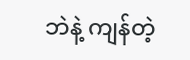ဘဲနဲ့ ကျန်တဲ့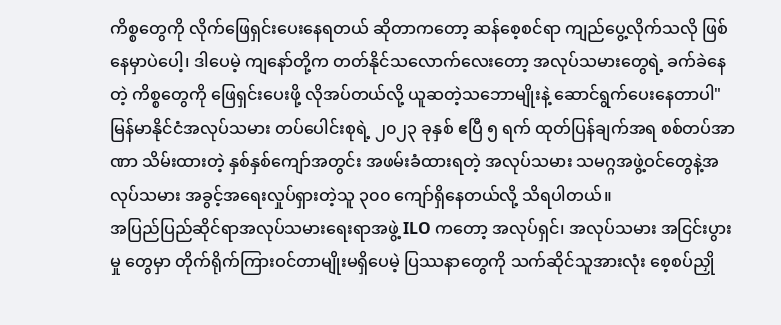ကိစ္စတွေကို လိုက်ဖြေရှင်းပေးနေရတယ် ဆိုတာကတော့ ဆန်စေ့စင်ရာ ကျည်ပွေ့လိုက်သလို ဖြစ်နေမှာပဲပေါ့၊ ဒါပေမဲ့ ကျနော်တို့က တတ်နိုင်သလောက်လေးတော့ အလုပ်သမားတွေရဲ့ ခက်ခဲနေတဲ့ ကိစ္စတွေကို ဖြေရှင်းပေးဖို့ လိုအပ်တယ်လို့ ယူဆတဲ့သဘောမျိုးနဲ့ ဆောင်ရွက်ပေးနေတာပါ"
မြန်မာနိုင်ငံအလုပ်သမား တပ်ပေါင်းစုရဲ့ ၂၀၂၃ ခုနှစ် ဧပြီ ၅ ရက် ထုတ်ပြန်ချက်အရ စစ်တပ်အာဏာ သိမ်းထားတဲ့ နှစ်နှစ်ကျော်အတွင်း အဖမ်းခံထားရတဲ့ အလုပ်သမား သမဂ္ဂအဖွဲ့ဝင်တွေနဲ့အလုပ်သမား အခွင့်အရေးလှုပ်ရှားတဲ့သူ ၃၀၀ ကျော်ရှိနေတယ်လို့ သိရပါတယ်။
အပြည်ပြည်ဆိုင်ရာအလုပ်သမားရေးရာအဖွဲ့ ILO ကတော့ အလုပ်ရှင်၊ အလုပ်သမား အငြင်းပွားမှု တွေမှာ တိုက်ရိုက်ကြားဝင်တာမျိုးမရှိပေမဲ့ ပြဿနာတွေကို သက်ဆိုင်သူအားလုံး စေ့စပ်ညှို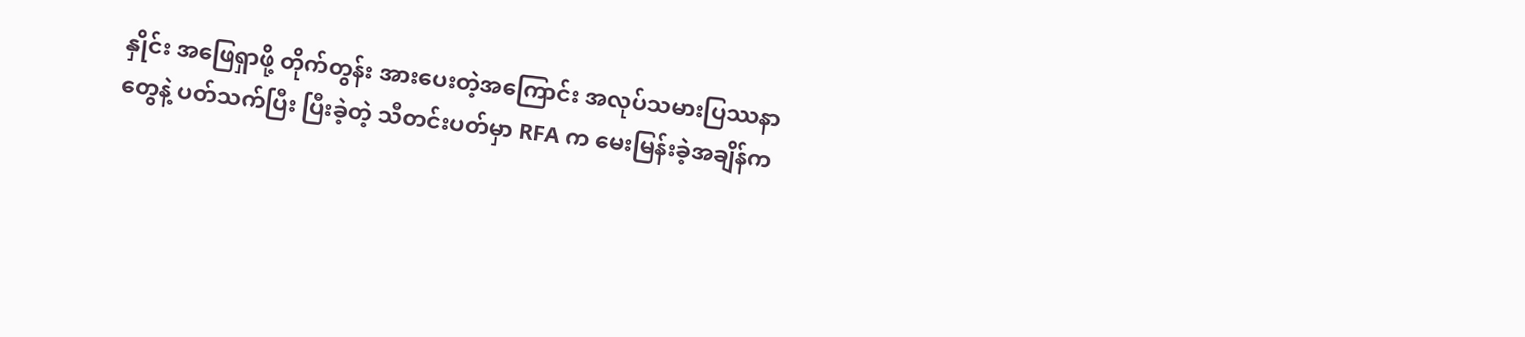နှိုင်း အဖြေရှာဖို့ တိုက်တွန်း အားပေးတဲ့အကြောင်း အလုပ်သမားပြဿနာတွေနဲ့ ပတ်သက်ပြီး ပြီးခဲ့တဲ့ သီတင်းပတ်မှာ RFA က မေးမြန်းခဲ့အချိန်က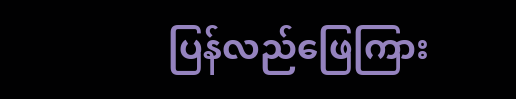ပြန်လည်ဖြေကြား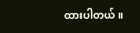ထားပါတယ်။